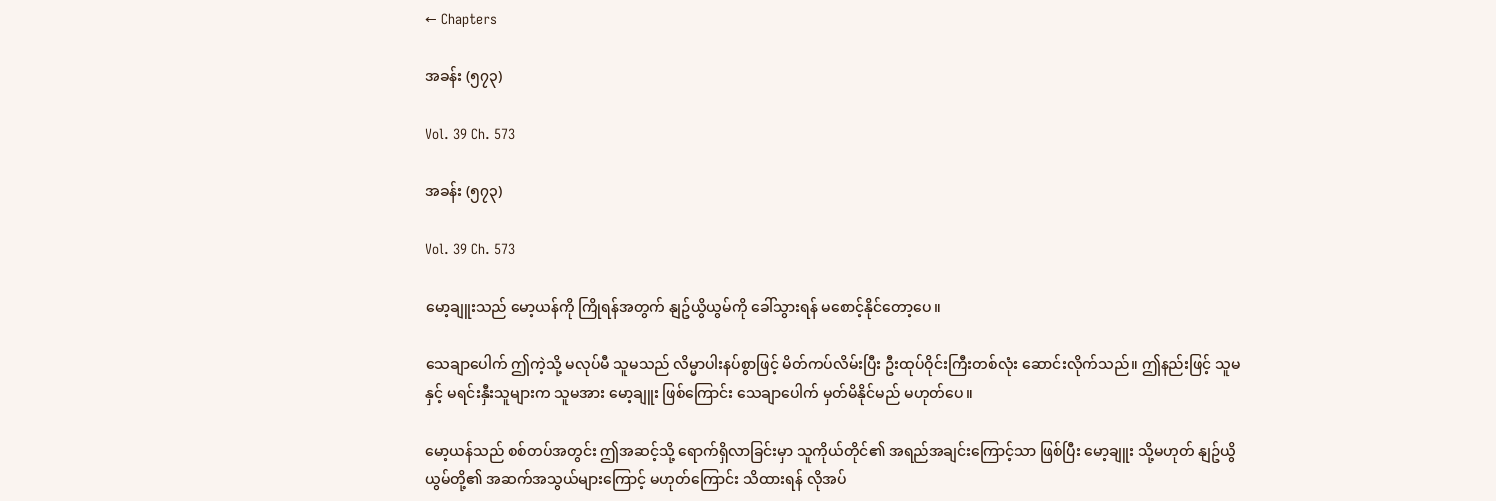← Chapters

အခန်း (၅၇၃)

Vol. 39 Ch. 573

အခန်း (၅၇၃)

Vol. 39 Ch. 573

မော့ချူးသည် မော့ယန်ကို ကြိုရန်အတွက် နျဥ်ယွိယွမ်ကို ခေါ်သွားရန် မစောင့်နိုင်တော့ပေ။

သေချာပေါက် ဤကဲ့သို့ မလုပ်မီ သူမသည် လိမ္မာပါးနပ်စွာဖြင့် မိတ်ကပ်လိမ်းပြီး ဦးထုပ်ဝိုင်းကြီးတစ်လုံး ဆောင်းလိုက်သည်။ ဤနည်းဖြင့် သူမနှင့် မရင်းနှီးသူများက သူမအား မော့ချူး ဖြစ်ကြောင်း သေချာပေါက် မှတ်မိနိုင်မည် မဟုတ်ပေ။

မော့ယန်သည် စစ်တပ်အတွင်း ဤအဆင့်သို့ ရောက်ရှိလာခြင်းမှာ သူကိုယ်တိုင်၏ အရည်အချင်းကြောင့်သာ ဖြစ်ပြီး မော့ချူး သို့မဟုတ် နျဥ်ယွိယွမ်တို့၏ အဆက်အသွယ်များကြောင့် မဟုတ်ကြောင်း သိထားရန် လိုအပ်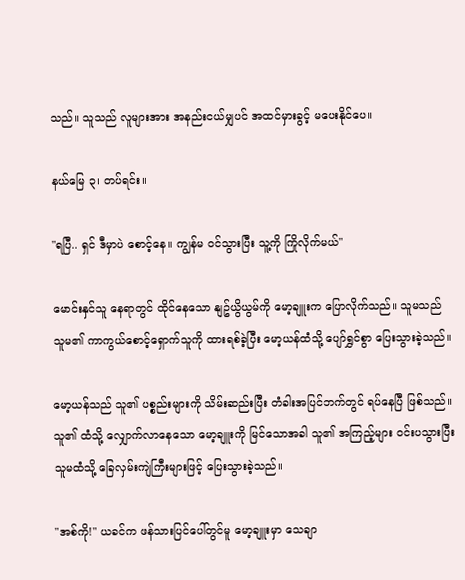သည်။ သူသည် လူများအား အနည်းငယ်မျှပင် အထင်မှားခွင့် မပေးနိုင်ပေ။

နယ်မြေ ၃၊ တပ်ရင်း။

"ရပြီ.. ရှင် ဒီမှာပဲ စောင့်နေ။ ကျွန်မ ဝင်သွားပြီး သူ့ကို ကြိုလိုက်မယ်"

မောင်းနှင်သူ နေရာတွင် ထိုင်နေသော နျဥ်ယွိယွမ်ကို မော့ချူးက ပြောလိုက်သည်။ သူမသည် သူမ၏ ကာကွယ်စောင့်ရှောက်သူကို ထားရစ်ခဲ့ပြီး မော့ယန်ထံသို့ ပျော်ရွှင်စွာ ပြေးသွားခဲ့သည်။

မော့ယန်သည် သူ၏ ပစ္စည်းများကို သိမ်းဆည်းပြီး တံခါးအပြင်ဘက်တွင် ရပ်နေပြီ ဖြစ်သည်။ သူ၏ ထံသို့ လျှောက်လာနေသော မော့ချူးကို မြင်သောအခါ သူ၏ အကြည့်များ ဝင်းပသွားပြီး သူမထံသို့ ခြေလှမ်းကျဲကြီးများဖြင့် ပြေးသွားခဲ့သည်။

"အစ်ကို!" ယခင်က ဖန်သားပြင်ပေါ်တွင်မူ မော့ချူးမှာ သေချာ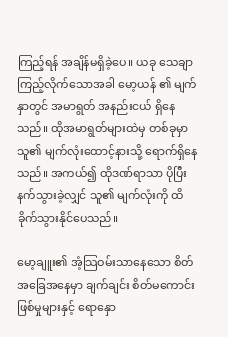ကြည့်ရန် အချိန်မရှိခဲ့ပေ။ ယခု သေချာကြည့်လိုက်သောအခါ မော့ယန် ၏ မျက်နှာတွင် အမာရွတ် အနည်းငယ် ရှိနေသည်။ ထိုအမာရွတ်များထဲမှ တစ်ခုမှာ သူ၏ မျက်လုံးထောင့်နားသို့ ရောက်ရှိနေသည်။ အကယ်၍ ထိုဒဏ်ရာသာ ပိုပြီးနက်သွားခဲ့လျှင် သူ၏ မျက်လုံးကို ထိခိုက်သွားနိုင်ပေသည်။

မော့ချူး၏ အံ့သြဝမ်းသာနေသော စိတ်အခြေအနေမှာ ချက်ချင်း စိတ်မကောင်းဖြစ်မှုများနှင့် ရောနှော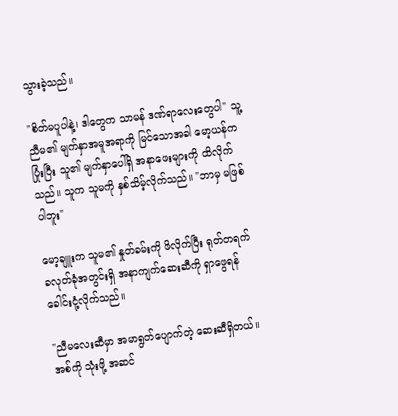သွားခဲ့သည်။

"စိတ်မပူပါနဲ့၊ ဒါတွေက သာမန် ဒဏ်ရာလေးတွေပါ" သူ့ညီမ၏ မျက်နှာအမူအရာကို မြင်သောအခါ မော့ယန်က ပြုံးပြီး သူ၏ မျက်နှာပေါ်ရှိ အနာဖေးများကို ထိလိုက်သည်။ သူက သူမကို နှစ်သိမ့်လိုက်သည်။ "ဘာမှ မဖြစ်ပါဘူး"

မော့ချူးက သူမ၏ နှုတ်ခမ်းကို ဖိလိုက်ပြီး ရုတ်တရက် ခလုတ်ခုံအတွင်းရှိ အနာကျက်ဆေးဆီကို ရှာဖွေရန် ခေါင်းငုံ့လိုက်သည်။

"ညီမလေးဆီမှာ အမာရွတ်ပျောက်တဲ့ ဆေးဆီရှိတယ်။ အစ်ကို သုံးဖို့ အဆင်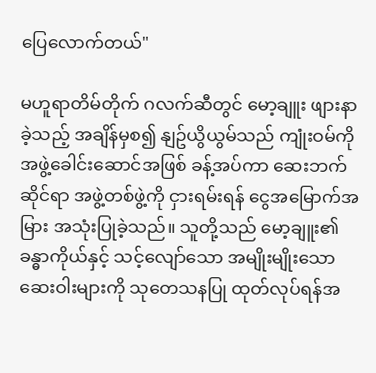ပြေလောက်တယ်"

မဟူရာတိမ်တိုက် ဂလက်ဆီတွင် မော့ချူး ဖျားနာခဲ့သည့် အချိန်မှစ၍ နျဥ်ယွိယွမ်သည် ကျုံးဝမ်ကို အဖွဲ့ခေါင်းဆောင်အဖြစ် ခန့်အပ်ကာ ဆေးဘက်ဆိုင်ရာ အဖွဲ့တစ်ဖွဲ့ကို ငှားရမ်းရန် ငွေအမြောက်အမြား အသုံးပြုခဲ့သည်။ သူတို့သည် မော့ချူး၏ ခန္ဓာကိုယ်နှင့် သင့်လျော်သော အမျိုးမျိုးသော ဆေးဝါးများကို သုတေသနပြု ထုတ်လုပ်ရန်အ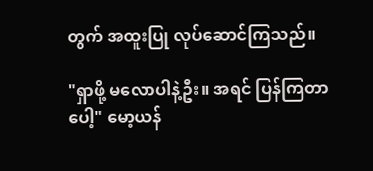တွက် အထူးပြု လုပ်ဆောင်ကြသည်။

"ရှာဖို့ မလောပါနဲ့ဦး။ အရင် ပြန်ကြတာပေါ့" မော့ယန်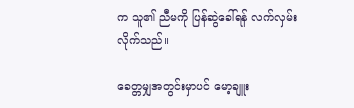က သူ၏ ညီမကို ပြန်ဆွဲခေါ်ရန် လက်လှမ်းလိုက်သည်။

ခေတ္တမျှအတွင်းမှာပင် မော့ချူး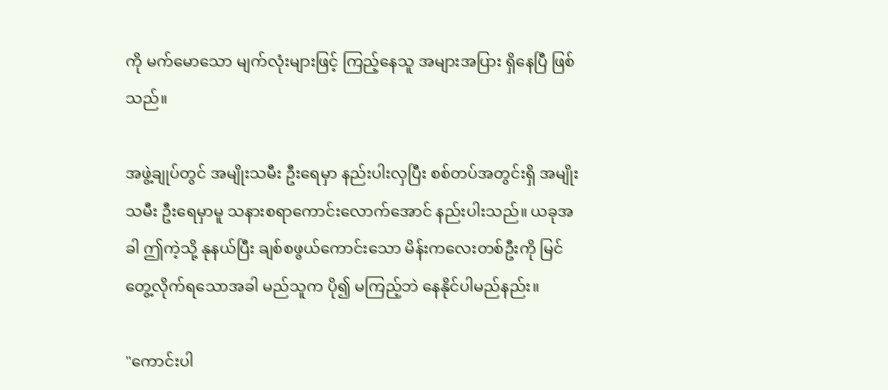ကို မက်မောသော မျက်လုံးများဖြင့် ကြည့်နေသူ အများအပြား ရှိနေပြီ ဖြစ်သည်။

အဖွဲ့ချုပ်တွင် အမျိုးသမီး ဦးရေမှာ နည်းပါးလှပြီး စစ်တပ်အတွင်းရှိ အမျိုးသမီး ဦးရေမှာမူ သနားစရာကောင်းလောက်အောင် နည်းပါးသည်။ ယခုအခါ ဤကဲ့သို့ နုနယ်ပြီး ချစ်စဖွယ်ကောင်းသော မိန်းကလေးတစ်ဦးကို မြင်တွေ့လိုက်ရသောအခါ မည်သူက ပို၍ မကြည့်ဘဲ နေနိုင်ပါမည်နည်း။

"ကောင်းပါ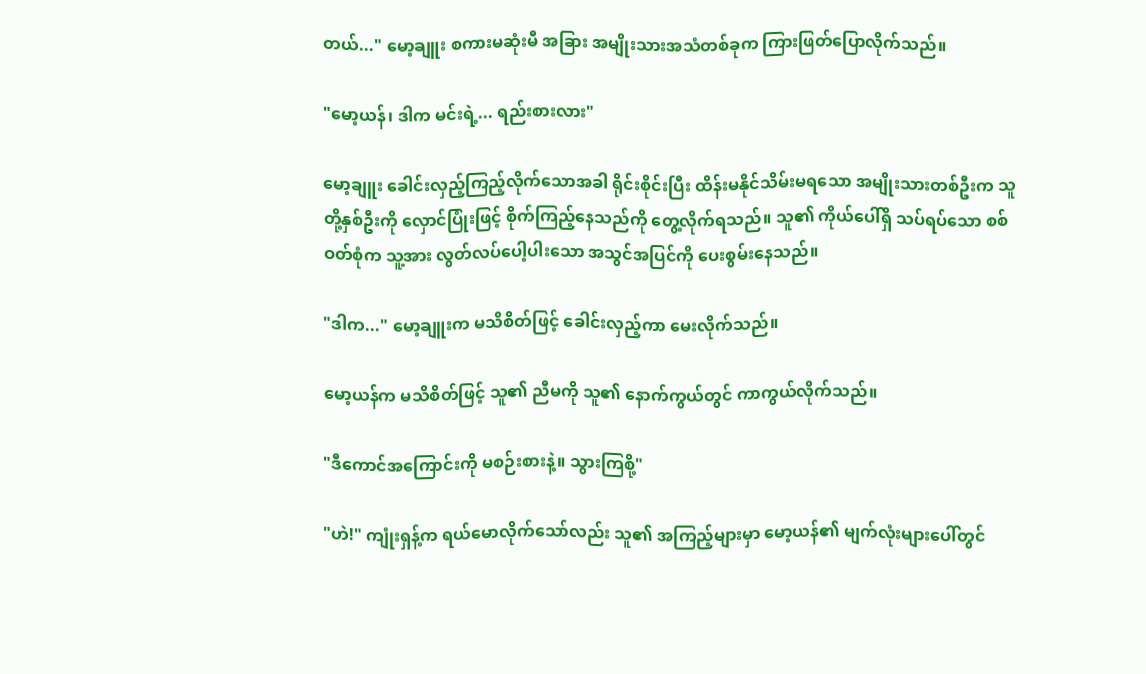တယ်..." မော့ချူး စကားမဆုံးမီ အခြား အမျိုးသားအသံတစ်ခုက ကြားဖြတ်ပြောလိုက်သည်။

"မော့ယန်၊ ဒါက မင်းရဲ့... ရည်းစားလား"

မော့ချူး ခေါင်းလှည့်ကြည့်လိုက်သောအခါ ရိုင်းစိုင်းပြီး ထိန်းမနိုင်သိမ်းမရသော အမျိုးသားတစ်ဦးက သူတို့နှစ်ဦးကို လှောင်ပြုံးဖြင့် စိုက်ကြည့်နေသည်ကို တွေ့လိုက်ရသည်။ သူ၏ ကိုယ်ပေါ်ရှိ သပ်ရပ်သော စစ်ဝတ်စုံက သူ့အား လွတ်လပ်ပေါ့ပါးသော အသွင်အပြင်ကို ပေးစွမ်းနေသည်။

"ဒါက..." မော့ချူးက မသိစိတ်ဖြင့် ခေါင်းလှည့်ကာ မေးလိုက်သည်။

မော့ယန်က မသိစိတ်ဖြင့် သူ၏ ညီမကို သူ၏ နောက်ကွယ်တွင် ကာကွယ်လိုက်သည်။

"ဒီကောင်အကြောင်းကို မစဉ်းစားနဲ့။ သွားကြစို့"

"ဟဲ!" ကျုံးရှန့်က ရယ်မောလိုက်သော်လည်း သူ၏ အကြည့်များမှာ မော့ယန်၏ မျက်လုံးများပေါ်တွင်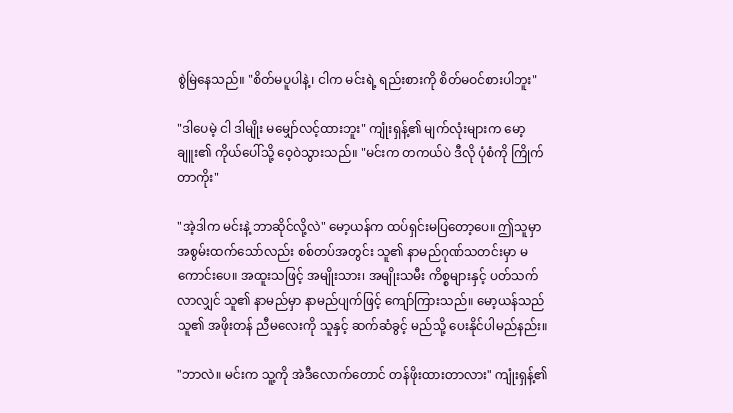စွဲမြဲနေသည်။ "စိတ်မပူပါနဲ့၊ ငါက မင်းရဲ့ ရည်းစားကို စိတ်မဝင်စားပါဘူး"

"ဒါပေမဲ့ ငါ ဒါမျိုး မမျှော်လင့်ထားဘူး" ကျုံးရှန့်၏ မျက်လုံးများက မော့ချူး၏ ကိုယ်ပေါ်သို့ ဝေ့ဝဲသွားသည်။ "မင်းက တကယ်ပဲ ဒီလို ပုံစံကို ကြိုက်တာကိုး"

"အဲ့ဒါက မင်းနဲ့ ဘာဆိုင်လို့လဲ" မော့ယန်က ထပ်ရှင်းမပြတော့ပေ။ ဤသူမှာ အစွမ်းထက်သော်လည်း စစ်တပ်အတွင်း သူ၏ နာမည်ဂုဏ်သတင်းမှာ မကောင်းပေ။ အထူးသဖြင့် အမျိုးသား၊ အမျိုးသမီး ကိစ္စများနှင့် ပတ်သက်လာလျှင် သူ၏ နာမည်မှာ နာမည်ပျက်ဖြင့် ကျော်ကြားသည်။ မော့ယန်သည် သူ၏ အဖိုးတန် ညီမလေးကို သူနှင့် ဆက်ဆံခွင့် မည်သို့ ပေးနိုင်ပါမည်နည်း။

"ဘာလဲ။ မင်းက သူ့ကို အဲဒီလောက်တောင် တန်ဖိုးထားတာလား" ကျုံးရှန့်၏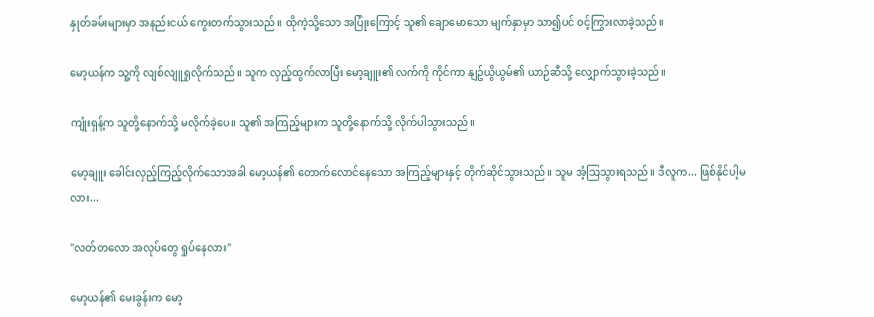နှုတ်ခမ်းများမှာ အနည်းငယ် ကွေးတက်သွားသည်။ ထိုကဲ့သို့သော အပြုံးကြောင့် သူ၏ ချောမောသော မျက်နှာမှာ သာ၍ပင် ဝင့်ကြွားလာခဲ့သည်။

မော့ယန်က သူ့ကို လျစ်လျူရှုလိုက်သည်။ သူက လှည့်ထွက်လာပြီး မော့ချူး၏ လက်ကို ကိုင်ကာ နျဥ်ယွိယွမ်၏ ယာဉ်ဆီသို့ လျှောက်သွားခဲ့သည်။

ကျုံးရှန့်က သူတို့နောက်သို့ မလိုက်ခဲ့ပေ။ သူ၏ အကြည့်များက သူတို့နောက်သို့ လိုက်ပါသွားသည်။

မော့ချူး ခေါင်းလှည့်ကြည့်လိုက်သောအခါ မော့ယန်၏ တောက်လောင်နေသော အကြည့်များနှင့် တိုက်ဆိုင်သွားသည်။ သူမ အံ့သြသွားရသည်။ ဒီလူက... ဖြစ်နိုင်ပါ့မလား...

"လတ်တလော အလုပ်တွေ ရှုပ်နေလား"

မော့ယန်၏ မေးခွန်းက မော့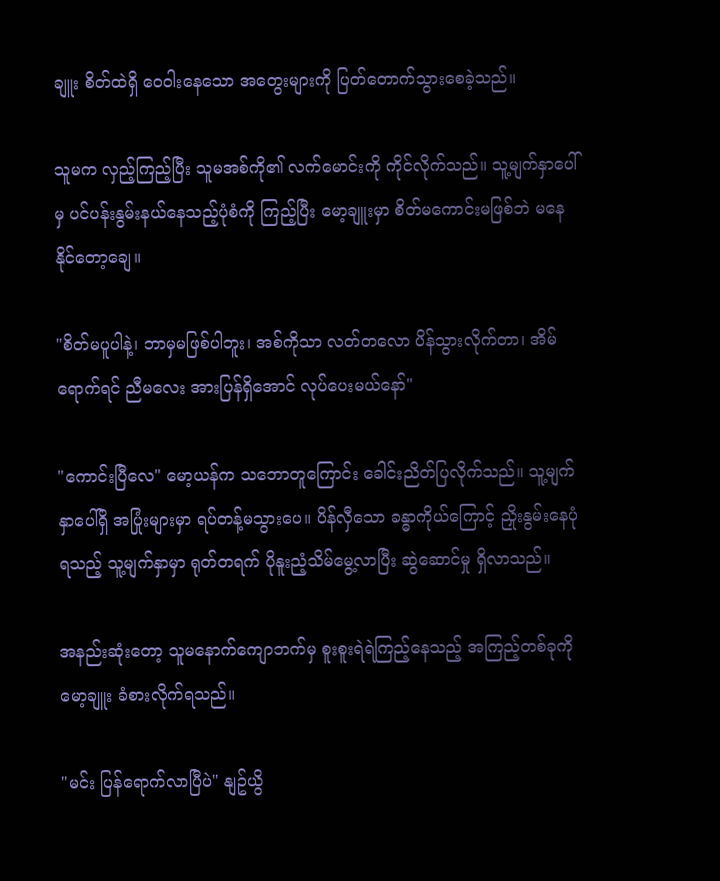ချူး စိတ်ထဲရှိ ဝေဝါးနေသော အတွေးများကို ပြတ်တောက်သွားစေခဲ့သည်။

သူမက လှည့်ကြည့်ပြီး သူမအစ်ကို၏ လက်မောင်းကို ကိုင်လိုက်သည်။ သူ့မျက်နှာပေါ်မှ ပင်ပန်းနွမ်းနယ်နေသည့်ပုံစံကို ကြည့်ပြီး မော့ချူးမှာ စိတ်မကောင်းမဖြစ်ဘဲ မနေနိုင်တော့ချေ။

"စိတ်မပူပါနဲ့၊ ဘာမှမဖြစ်ပါဘူး၊ အစ်ကိုသာ လတ်တလော ပိန်သွားလိုက်တာ၊ အိမ်ရောက်ရင် ညီမလေး အားပြန်ရှိအောင် လုပ်ပေးမယ်နော်"

"ကောင်းပြီလေ" မော့ယန်က သဘောတူကြောင်း ခေါင်းညိတ်ပြလိုက်သည်။ သူ့မျက်နှာပေါ်ရှိ အပြုံးများမှာ ရပ်တန့်မသွားပေ။ ပိန်လှီသော ခန္ဓာကိုယ်ကြောင့် ညှိုးနွမ်းနေပုံရသည့် သူ့မျက်နှာမှာ ရုတ်တရက် ပိုနူးညံ့သိမ်မွေ့လာပြီး ဆွဲဆောင်မှု ရှိလာသည်။

အနည်းဆုံးတော့ သူမနောက်ကျောဘက်မှ စူးစူးရဲရဲကြည့်နေသည့် အကြည့်တစ်ခုကို မော့ချူး ခံစားလိုက်ရသည်။

"မင်း ပြန်ရောက်လာပြီပဲ" နျဥ်ယွိ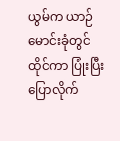ယွမ်က ယာဉ်မောင်းခုံတွင်ထိုင်ကာ ပြုံးပြီး ပြောလိုက်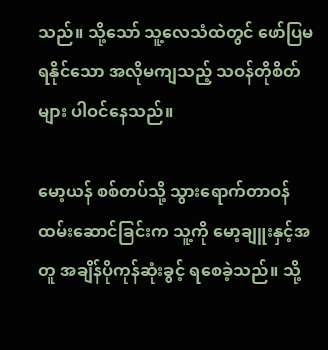သည်။ သို့သော် သူ့လေသံထဲတွင် ဖော်ပြမရနိုင်သော အလိုမကျသည့် သဝန်တိုစိတ်များ ပါဝင်နေသည်။

မော့ယန် စစ်တပ်သို့ သွားရောက်တာဝန်ထမ်းဆောင်ခြင်းက သူ့ကို မော့ချူးနှင့်အတူ အချိန်ပိုကုန်ဆုံးခွင့် ရစေခဲ့သည်။ သို့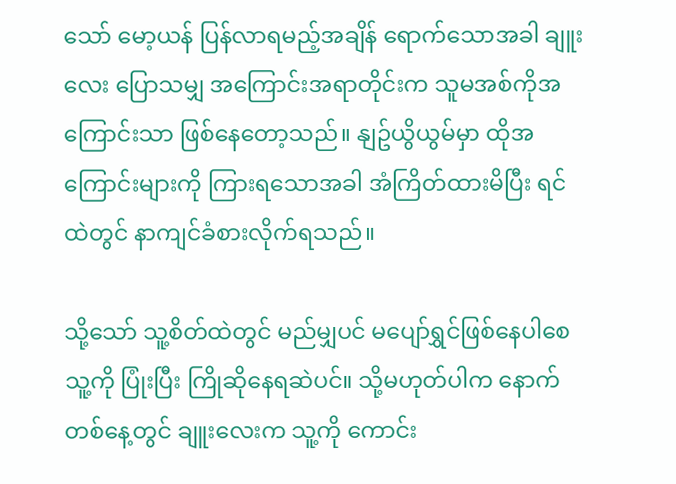သော် မော့ယန် ပြန်လာရမည့်အချိန် ရောက်သောအခါ ချူးလေး ပြောသမျှ အကြောင်းအရာတိုင်းက သူမအစ်ကိုအကြောင်းသာ ဖြစ်နေတော့သည်။ နျဥ်ယွိယွမ်မှာ ထိုအကြောင်းများကို ကြားရသောအခါ အံကြိတ်ထားမိပြီး ရင်ထဲတွင် နာကျင်ခံစားလိုက်ရသည်။

သို့သော် သူ့စိတ်ထဲတွင် မည်မျှပင် မပျော်ရွှင်ဖြစ်နေပါစေ သူ့ကို ပြုံးပြီး ကြိုဆိုနေရဆဲပင်။ သို့မဟုတ်ပါက နောက်တစ်နေ့တွင် ချူးလေးက သူ့ကို ကောင်း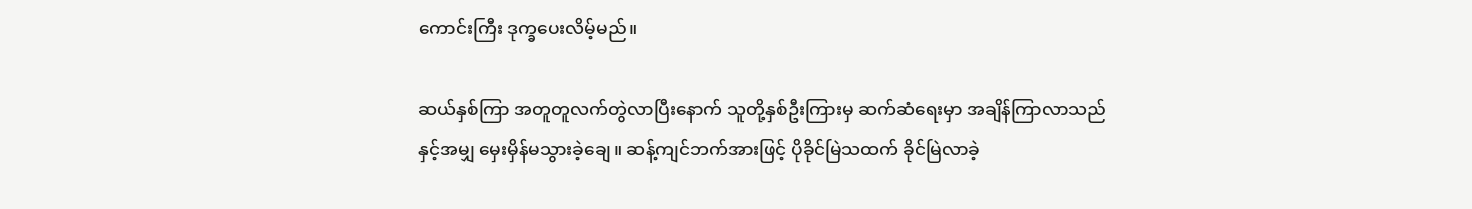ကောင်းကြီး ဒုက္ခပေးလိမ့်မည်။

ဆယ်နှစ်ကြာ အတူတူလက်တွဲလာပြီးနောက် သူတို့နှစ်ဦးကြားမှ ဆက်ဆံရေးမှာ အချိန်ကြာလာသည်နှင့်အမျှ မှေးမှိန်မသွားခဲ့ချေ။ ဆန့်ကျင်ဘက်အားဖြင့် ပိုခိုင်မြဲသထက် ခိုင်မြဲလာခဲ့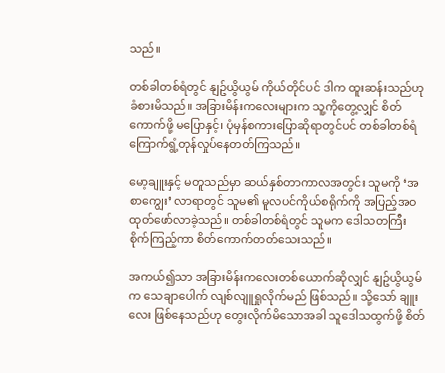သည်။

တစ်ခါတစ်ရံတွင် နျဥ်ယွိယွမ် ကိုယ်တိုင်ပင် ဒါက ထူးဆန်းသည်ဟု ခံစားမိသည်။ အခြားမိန်းကလေးများက သူ့ကိုတွေ့လျှင် စိတ်ကောက်ဖို့ မပြောနှင့်၊ ပုံမှန်စကားပြောဆိုရာတွင်ပင် တစ်ခါတစ်ရံ ကြောက်ရွံ့တုန်လှုပ်နေတတ်ကြသည်။

မော့ချူးနှင့် မတူသည်မှာ ဆယ်နှစ်တာကာလအတွင်း သူမကို ‘အစာကျွေး’ လာရာတွင် သူမ၏ မူလပင်ကိုယ်စရိုက်ကို အပြည့်အဝ ထုတ်ဖော်လာခဲ့သည်။ တစ်ခါတစ်ရံတွင် သူမက ဒေါသတကြီး စိုက်ကြည့်ကာ စိတ်ကောက်တတ်သေးသည်။

အကယ်၍သာ အခြားမိန်းကလေးတစ်ယောက်ဆိုလျှင် နျဥ်ယွိယွမ်က သေချာပေါက် လျစ်လျူရှုလိုက်မည် ဖြစ်သည်။ သို့သော် ချူးလေး ဖြစ်နေသည်ဟု တွေးလိုက်မိသောအခါ သူဒေါသထွက်ဖို့ စိတ်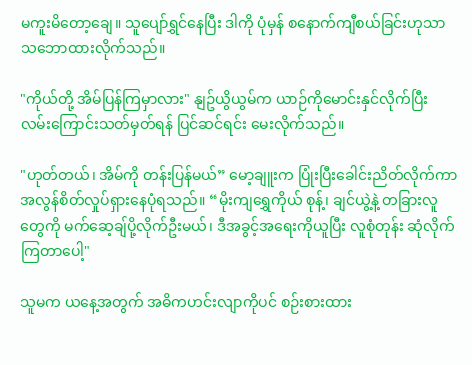မကူးမိတော့ချေ။ သူပျော်ရွှင်နေပြီး ဒါကို ပုံမှန် စနောက်ကျီစယ်ခြင်းဟုသာ သဘောထားလိုက်သည်။

"ကိုယ်တို့ အိမ်ပြန်ကြမှာလား" နျဥ်ယွိယွမ်က ယာဉ်ကိုမောင်းနှင်လိုက်ပြီး လမ်းကြောင်းသတ်မှတ်ရန် ပြင်ဆင်ရင်း မေးလိုက်သည်။

"ဟုတ်တယ်၊ အိမ်ကို တန်းပြန်မယ်” မော့ချူးက ပြုံးပြီးခေါင်းညိတ်လိုက်ကာ အလွန်စိတ်လှုပ်ရှားနေပုံရသည်။ “မိုးကျရွှေကိုယ် စုန့်၊ ချင်ယွဲ့နဲ့ တခြားလူတွေကို မက်ဆေ့ချ်ပို့လိုက်ဦးမယ်၊ ဒီအခွင့်အရေးကိုယူပြီး လူစုံတုန်း ဆုံလိုက်ကြတာပေါ့"

သူမက ယနေ့အတွက် အဓိကဟင်းလျာကိုပင် စဉ်းစားထား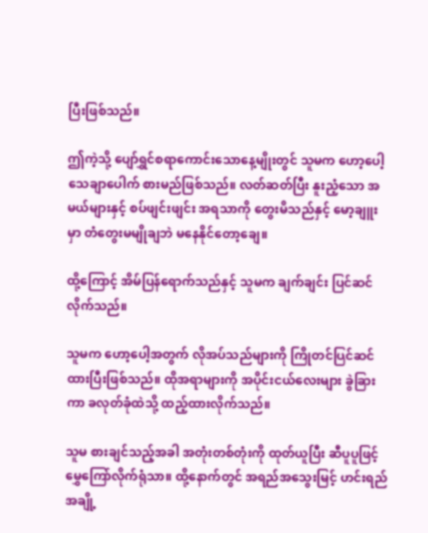ပြီးဖြစ်သည်။

ဤကဲ့သို့ ပျော်ရွှင်စရာကောင်းသောနေ့မျိုးတွင် သူမက ဟော့ပေါ့ သေချာပေါက် စားမည်ဖြစ်သည်။ လတ်ဆတ်ပြီး နူးညံ့သော အမယ်များနှင့် စပ်ဖျင်းဖျင်း အရသာကို တွေးမိသည်နှင့် မော့ချူးမှာ တံတွေးမမျိုချဘဲ မနေနိုင်တော့ချေ။

ထို့ကြောင့် အိမ်ပြန်ရောက်သည်နှင့် သူမက ချက်ချင်း ပြင်ဆင်လိုက်သည်။

သူမက ဟော့ပေါ့အတွက် လိုအပ်သည်များကို ကြိုတင်ပြင်ဆင်ထားပြီးဖြစ်သည်။ ထိုအရာများကို အပိုင်းငယ်လေးများ ခွဲခြားကာ ခလုတ်ခုံထဲသို့ ထည့်ထားလိုက်သည်။

သူမ စားချင်သည့်အခါ အတုံးတစ်တုံးကို ထုတ်ယူပြီး ဆီပူပူဖြင့် မွှေကြော်လိုက်ရုံသာ။ ထို့နောက်တွင် အရည်အသွေးမြင့် ဟင်းရည်အချို့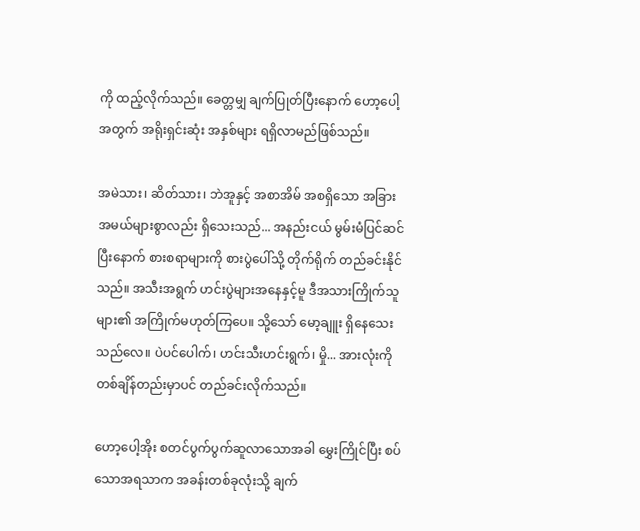ကို ထည့်လိုက်သည်။ ခေတ္တမျှ ချက်ပြုတ်ပြီးနောက် ဟော့ပေါ့အတွက် အရိုးရှင်းဆုံး အနှစ်များ ရရှိလာမည်ဖြစ်သည်။

အမဲသား၊ ဆိတ်သား၊ ဘဲအူနှင့် အစာအိမ် အစရှိသော အခြားအမယ်များစွာလည်း ရှိသေးသည်... အနည်းငယ် မွမ်းမံပြင်ဆင်ပြီးနောက် စားစရာများကို စားပွဲပေါ်သို့ တိုက်ရိုက် တည်ခင်းနိုင်သည်။ အသီးအရွက် ဟင်းပွဲများအနေနှင့်မူ ဒီအသားကြိုက်သူများ၏ အကြိုက်မဟုတ်ကြပေ။ သို့သော် မော့ချူး ရှိနေသေးသည်လေ။ ပဲပင်ပေါက်၊ ဟင်းသီးဟင်းရွက်၊ မှို... အားလုံးကို တစ်ချိန်တည်းမှာပင် တည်ခင်းလိုက်သည်။

ဟော့ပေါ့အိုး စတင်ပွက်ပွက်ဆူလာသောအခါ မွှေးကြိုင်ပြီး စပ်သောအရသာက အခန်းတစ်ခုလုံးသို့ ချက်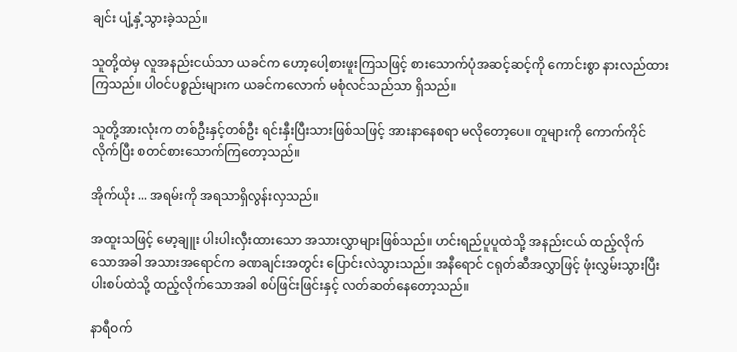ချင်း ပျံ့နှံ့သွားခဲ့သည်။

သူတို့ထဲမှ လူအနည်းငယ်သာ ယခင်က ဟော့ပေါ့စားဖူးကြသဖြင့် စားသောက်ပုံအဆင့်ဆင့်ကို ကောင်းစွာ နားလည်ထားကြသည်။ ပါဝင်ပစ္စည်းများက ယခင်ကလောက် မစုံလင်သည်သာ ရှိသည်။

သူတို့အားလုံးက တစ်ဦးနှင့်တစ်ဦး ရင်းနှီးပြီးသားဖြစ်သဖြင့် အားနာနေစရာ မလိုတော့ပေ။ တူများကို ကောက်ကိုင်လိုက်ပြီး စတင်စားသောက်ကြတော့သည်။

အိုက်ယိုး ... အရမ်းကို အရသာရှိလွန်းလှသည်။

အထူးသဖြင့် မော့ချူး ပါးပါးလှီးထားသော အသားလွှာများဖြစ်သည်။ ဟင်းရည်ပူပူထဲသို့ အနည်းငယ် ထည့်လိုက်သောအခါ အသားအရောင်က ခဏချင်းအတွင်း ပြောင်းလဲသွားသည်။ အနီရောင် ငရုတ်ဆီအလွှာဖြင့် ဖုံးလွှမ်းသွားပြီး ပါးစပ်ထဲသို့ ထည့်လိုက်သောအခါ စပ်ဖြင်းဖြင်းနှင့် လတ်ဆတ်နေတော့သည်။

နာရီဝက်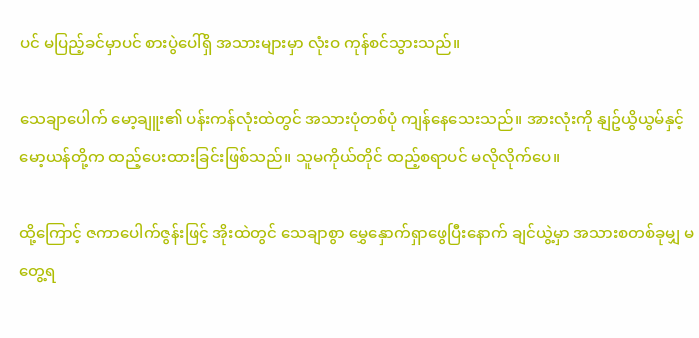ပင် မပြည့်ခင်မှာပင် စားပွဲပေါ်ရှိ အသားများမှာ လုံးဝ ကုန်စင်သွားသည်။

သေချာပေါက် မော့ချူး၏ ပန်းကန်လုံးထဲတွင် အသားပုံတစ်ပုံ ကျန်နေသေးသည်။ အားလုံးကို နျဥ်ယွိယွမ်နှင့် မော့ယန်တို့က ထည့်ပေးထားခြင်းဖြစ်သည်။ သူမကိုယ်တိုင် ထည့်စရာပင် မလိုလိုက်ပေ။

ထို့ကြောင့် ဇကာပေါက်ဇွန်းဖြင့် အိုးထဲတွင် သေချာစွာ မွှေနှောက်ရှာဖွေပြီးနောက် ချင်ယွဲ့မှာ အသားစတစ်ခုမျှ မတွေ့ရ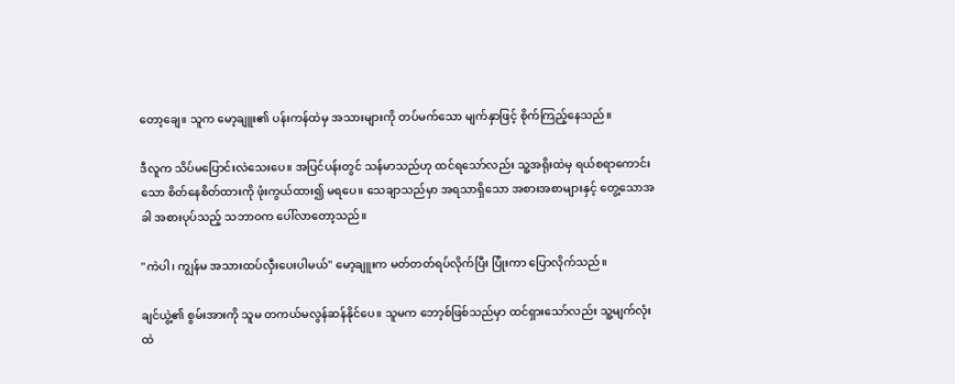တော့ချေ။ သူက မော့ချူး၏ ပန်းကန်ထဲမှ အသားများကို တပ်မက်သော မျက်နှာဖြင့် စိုက်ကြည့်နေသည်။

ဒီလူက သိပ်မပြောင်းလဲသေးပေ။ အပြင်ပန်းတွင် သန်မာသည်ဟု ထင်ရသော်လည်း သူ့အရိုးထဲမှ ရယ်စရာကောင်းသော စိတ်နေစိတ်ထားကို ဖုံးကွယ်ထား၍ မရပေ။ သေချာသည်မှာ အရသာရှိသော အစားအစာများနှင့် တွေ့သောအခါ အစားပုပ်သည့် သဘာဝက ပေါ်လာတော့သည်။

"ကဲပါ၊ ကျွန်မ အသားထပ်လှီးပေးပါမယ်" မော့ချူးက မတ်တတ်ရပ်လိုက်ပြီး ပြုံးကာ ပြောလိုက်သည်။

ချင်ယွဲ့၏ စွမ်းအားကို သူမ တကယ်မလွန်ဆန်နိုင်ပေ။ သူမက ဘော့စ်ဖြစ်သည်မှာ ထင်ရှားသော်လည်း သူ့မျက်လုံးထဲ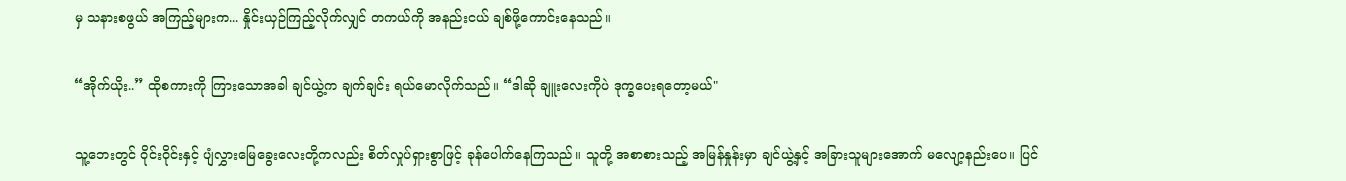မှ သနားစဖွယ် အကြည့်များက... နှိုင်းယှဉ်ကြည့်လိုက်လျှင် တကယ်ကို အနည်းငယ် ချစ်ဖို့ကောင်းနေသည်။

“အိုက်ယိုး..” ထိုစကားကို ကြားသောအခါ ချင်ယွဲ့က ချက်ချင်း ရယ်မောလိုက်သည်။ “ဒါဆို ချူးလေးကိုပဲ ဒုက္ခပေးရတော့မယ်"

သူ့ဘေးတွင် ဝိုင်းဝိုင်းနှင့် ပျံလွှားမြေခွေးလေးတို့ကလည်း စိတ်လှုပ်ရှားစွာဖြင့် ခုန်ပေါက်နေကြသည်။ သူတို့ အစာစားသည့် အမြန်နှုန်းမှာ ချင်ယွဲ့နှင့် အခြားသူများအောက် မလျော့နည်းပေ။ ပြင်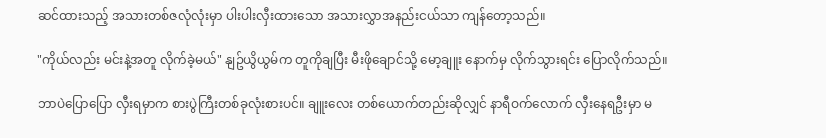ဆင်ထားသည့် အသားတစ်ဇလုံလုံးမှာ ပါးပါးလှီးထားသော အသားလွှာအနည်းငယ်သာ ကျန်တော့သည်။

"ကိုယ်လည်း မင်းနဲ့အတူ လိုက်ခဲ့မယ်" နျဥ်ယွိယွမ်က တူကိုချပြီး မီးဖိုချောင်သို့ မော့ချူး နောက်မှ လိုက်သွားရင်း ပြောလိုက်သည်။

ဘာပဲပြောပြော လှီးရမှာက စားပွဲကြီးတစ်ခုလုံးစားပင်။ ချူးလေး တစ်ယောက်တည်းဆိုလျှင် နာရီဝက်လောက် လှီးနေရဦးမှာ မ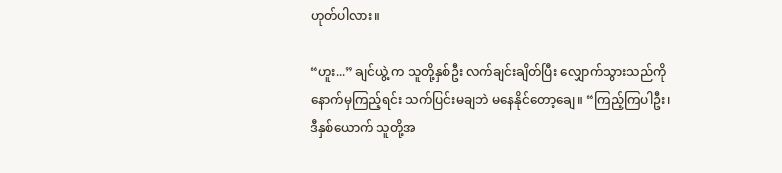ဟုတ်ပါလား။

“ဟူး...” ချင်ယွဲ့ က သူတို့နှစ်ဦး လက်ချင်းချိတ်ပြီး လျှောက်သွားသည်ကို နောက်မှကြည့်ရင်း သက်ပြင်းမချဘဲ မနေနိုင်တော့ချေ။ “ကြည့်ကြပါဦး၊ ဒီနှစ်ယောက် သူတို့အ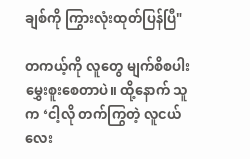ချစ်ကို ကြွားလုံးထုတ်ပြန်ပြီ"

တကယ့်ကို လူတွေ မျက်စိစပါးမွှေးစူးစေတာပဲ။ ထို့နောက် သူက ‘ငါ့လို တက်ကြွတဲ့ လူငယ်လေး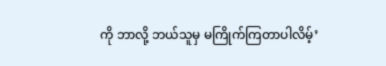ကို ဘာလို့ ဘယ်သူမှ မကြိုက်ကြတာပါလိမ့်’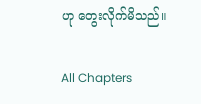ဟု တွေးလိုက်မိသည်။

All Chapters